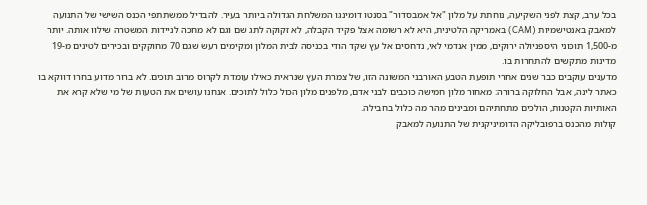בכל ערב, קצת לפני השקיעה, נוחתת על מלון "אל אמבסדור" בסנטו דומינגו המשלחת הגדולה ביותר בעיר. להבדיל ממשתתפי הכנס השישי של התנועה למאבק באנטישמיות (CAM) באמריקה הלטינית, היא לא רשומה אצל פקיד הקבלה, לא זקוקה לתג שם וגם לא מחכה לניידות המשטרה שילוו אותה. יותר מ-1,500 תוכּוני היספניולה ירוקים, ממין אנדמי לאי, נדחסים אל עץ שקד הודי בכניסה לבית המלון ומקימים רעש שגם 70 מחוקקים ובכירים לטינים מ-19 מדינות מתקשים להתחרות בו.
מדענים עוקבים כבר שנים אחרי תופעת הטבע האורבני המשונה הזו, של צמרת העץ שנראית כאילו עומדת לקרוס מרוב תוכים. לא ברור מדוע בחרו דווקא בו כאתר לינה, אבל החלוקה ברורה: מאחור מלון חמישה כוכבים לבני אדם, מלפנים מלון הכול כלול לתוכים. אנחנו עושים את הטעות של מי שלא קרא את האותיות הקטנות, הולכים מתחתיהם ומבינים מהר מה כלול בחבילה.
קולות מהכנס ברפובליקה הדומיניקנית של התנועה למאבק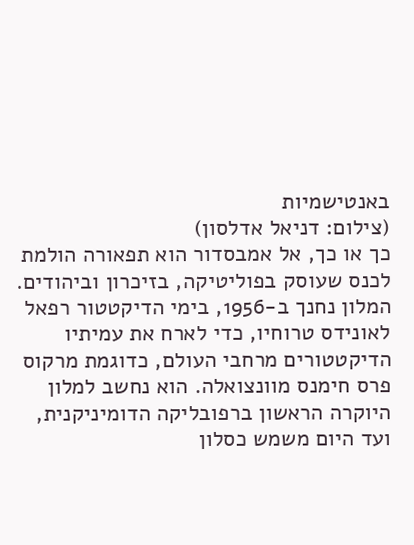באנטישמיות
(צילום: דניאל אדלסון)
כך או כך, אל אמבסדור הוא תפאורה הולמת לכנס שעוסק בפוליטיקה, בזיכרון וביהודים. המלון נחנך ב-1956, בימי הדיקטטור רפאל לאונידס טרוחיו, כדי לארח את עמיתיו הדיקטטורים מרחבי העולם, כדוגמת מרקוס פרס חימנס מוונצואלה. הוא נחשב למלון היוקרה הראשון ברפובליקה הדומיניקנית, ועד היום משמש כסלון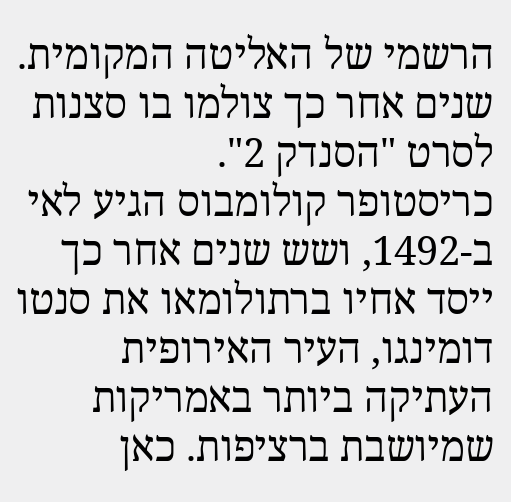הרשמי של האליטה המקומית. שנים אחר כך צולמו בו סצנות לסרט "הסנדק 2".
כריסטופר קולומבוס הגיע לאי ב-1492, ושש שנים אחר כך ייסד אחיו ברתולומאו את סנטו דומינגו, העיר האירופית העתיקה ביותר באמריקות שמיושבת ברציפות. כאן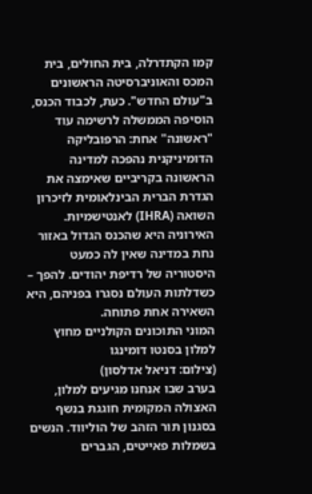קמו הקתדרלה, בית החולים, בית המכס והאוניברסיטה הראשונים ב"עולם החדש". כעת, לכבוד הכנס, הוסיפה הממשלה לרשימה עוד "ראשונה" אחת: הרפובליקה הדומיניקנית נהפכה למדינה הראשונה בקריביים שאימצה את הגדרת הברית הבינלאומית לזיכרון השואה (IHRA) לאנטישמיות. האירוניה היא שהכנס הגדול באזור נחת במדינה שאין לה כמעט היסטוריה של רדיפת יהודים. להפך – כשדלתות העולם נסגרו בפניהם, היא השאירה אחת פתוחה.
המוני התוכונים הקולניים מחוץ למלון בסנטו דומינגו
(צילום: דניאל אדלסון)
בערב שבו אנחנו מגיעים למלון, האצולה המקומית חוגגת בנשף בסגנון תור הזהב של הוליווד. הנשים בשמלות פאייטים, הגברים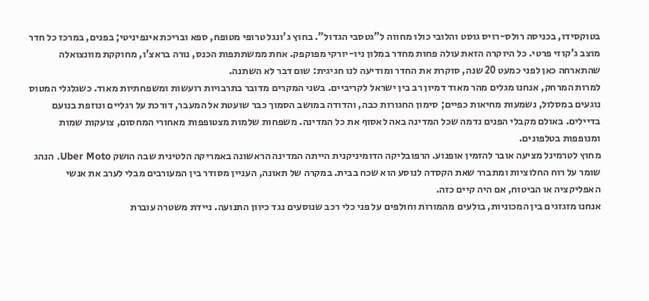בטוקסידו, בכניסה רולס-רויס גוסט והלובי כולו מחווה ל"גטסבי הגדול". בחוץ ג'ונגל טרופי מטופח, ספא ובריכת אינפיניטי; בפנים, במרכז כל חדר מוצב ג'קוזי פרטי. כל היוקרה הזאת עולה פחות מחדר במלון ניו-יורקי מפוקפק. אחת ממשתתפות הכנס, נורה בראצ'ו, מחוקקת מוונצואלה שהתארחה כאן לפני כמעט 20 שנה, סוקרת את החדר ומודיעה לנו חגיגית: שום דבר לא השתנה.
למרות המרחק, אנחנו מגלים מהר מאוד דמיון רב בין ישראל לקריביים. בשני המקרים מדובר בתרבויות רועשות ומשפחתיות מאוד. כשגלגלי המטוס נוגעים במסלול, נשמעות מחיאות כפיים; סימון החגורות כבה, והדודה במושב הסמוך כבר שועטת אל המעבר, דורכת על רגליים ונוזפת בנועם בדיילים. באולם מקבלי הפנים נדמה שכל המדינה באה לאסוף את כל המדינה. משפחות שלמות מצטופפות מאחורי המחסום, צועקות שמות ומנופפות בטלפונים.
מחוץ לטרמינל מציעה אובר להזמין אופנוע. הרפובליקה הדומיניקנית הייתה המדינה הראשונה באמריקה הלטינית שבה הושק Uber Moto. הנהג שומר על רוח החלוציות ומתברר שאת הקסדה לנוסע הוא שכח בבית. במקרה של תאונה, העניין מסודר בין המעורבים מבלי לערב את אנשי האפליקציה או הביטוח, אם היה קיים כזה.
אנחנו מזגזגים בין המכוניות, בולעים מהמורות וחולפים על פני כלי רכב שנוסעים נגד כיוון התנועה. ניידת משטרה עוברת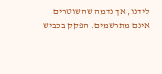לידנו, אך נדמה שהשוטרים אינם מתרשמים. הפקק בכביש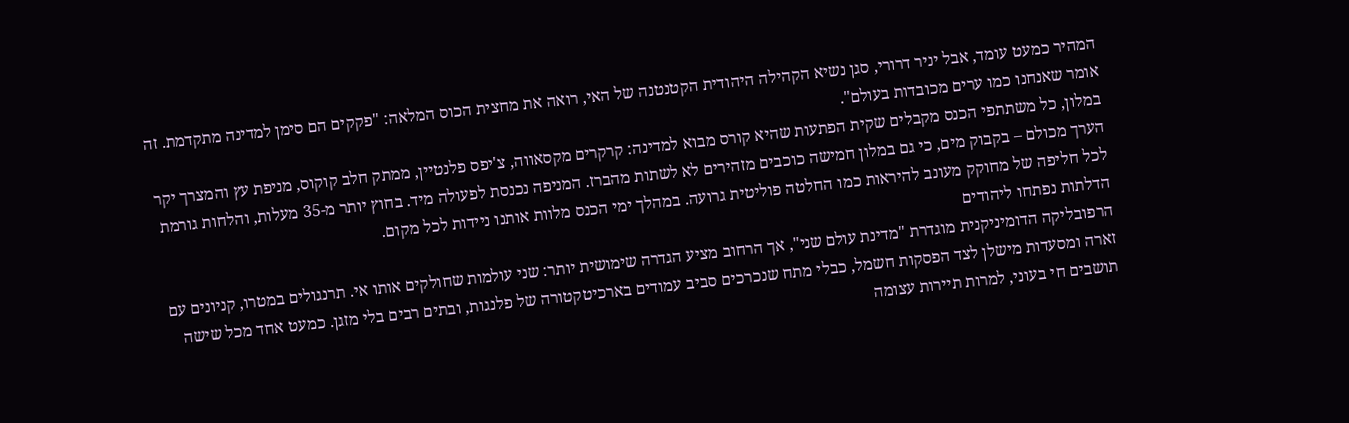המהיר כמעט עומד, אבל יניר דרורי, סגן נשיא הקהילה היהודית הקטנטנה של האי, רואה את מחצית הכוס המלאה: "פקקים הם סימן למדינה מתקדמת. זה אומר שאנחנו כמו ערים מכובדות בעולם".
במלון, כל משתתפי הכנס מקבלים שקית הפתעות שהיא קורס מבוא למדינה: קרקרים מקסאווה, צ'יפס פלנטיין, ממתק חלב קוקוס, מניפת עץ והמצרך יקר הערך מכולם – בקבוק מים, כי גם במלון חמישה כוכבים מזהירים לא לשתות מהברז. המניפה נכנסת לפעולה מיד. בחוץ יותר מ-35 מעלות, והלחות גורמת לכל חליפה של מחוקק מעונב להיראות כמו החלטה פוליטית גרועה. במהלך ימי הכנס מלוות אותנו ניידות לכל מקום.
הדלתות נפתחו ליהודים
הרפובליקה הדומיניקנית מוגדרת "מדינת עולם שני", אך הרחוב מציע הגדרה שימושית יותר: שני עולמות שחולקים אותו אי. תרנגולים במטרו, קניונים עם זארה ומסעדות מישלן לצד הפסקות חשמל, כבלי מתח שנכרכים סביב עמודים בארכיטקטורה של פלנגות, ובתים רבים בלי מזגן. כמעט אחד מכל שישה תושבים חי בעוני, למרות תיירות עצומה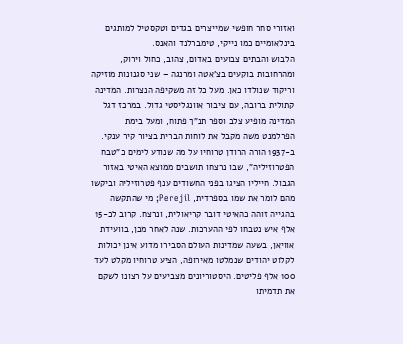ואזורי סחר חופשי שמייצרים בגדים וטקסטיל למותגים בינלאומיים כמו נייקי, טימברלנד והאנס.
הלבוש והבתים צבועים באדום, צהוב, כחול וירוק, ומהרחובות בוקעים בצ'אטה ומרנגה – שני סגנונות מוזיקה וריקוד שנולדו כאן. מעל כל זה משקיפה הנצרות. המדינה קתולית ברובה, עם ציבור אוונגליסטי גדול. במרכז דגל המדינה מופיע צלב וספר תנ"ך פתוח, ומעל בימת הפרלמנט משה מקבל את לוחות הברית בציור קיר ענקי.
ב-1937 הורה הרודן טרוחיו על מה שנודע לימים כ"טבח הפטרוזיליה", שבו נרצחו תושבים ממוצא האיטי באזור הגבול. חייליו הציגו בפני החשודים ענף פטרוזיליה וביקשו מהם לומר את שמו בספרדית, Perejil; מי שהתקשה בהגייה זוהה כהאיטי דובר קריאולית, ונרצח. קרוב לכ-15 אלף איש נטבחו לפי ההערכות. שנה לאחר מכן, בוועידת אוויאן, בשעה שמדינות העולם הסבירו מדוע אינן יכולות לקלוט יהודים שנמלטו מאירופה, הציע טרוחיו מקלט לעד 100 אלף פליטים. היסטוריונים מצביעים על רצונו לשקם את תדמיתו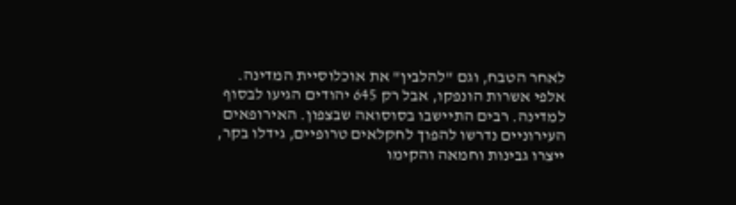לאחר הטבח, וגם "להלבין" את אוכלוסיית המדינה.
אלפי אשרות הונפקו, אבל רק 645 יהודים הגיעו לבסוף למדינה. רבים התיישבו בסוסואה שבצפון. האירופאים העירוניים נדרשו להפוך לחקלאים טרופיים, גידלו בקר, ייצרו גבינות וחמאה והקימו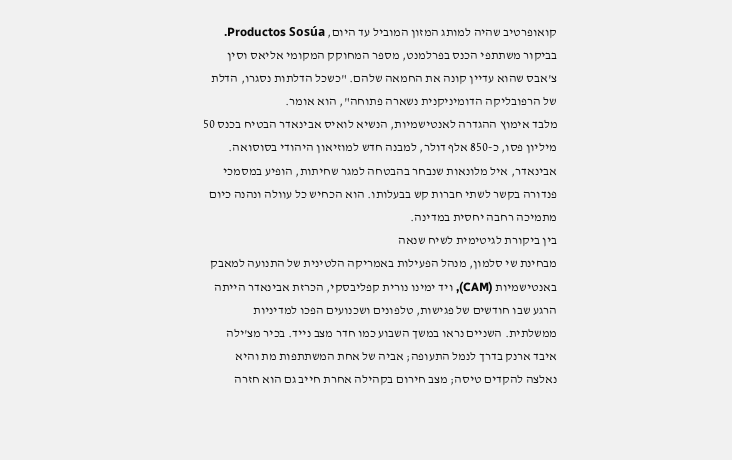קואופרטיב שהיה למותג המזון המוביל עד היום, Productos Sosúa. בביקור משתתפי הכנס בפרלמנט, מספר המחוקק המקומי אליאס וסין צ'אבס שהוא עדיין קונה את החמאה שלהם. "כשכל הדלתות נסגרו, הדלת של הרפובליקה הדומיניקנית נשארה פתוחה", הוא אומר.
מלבד אימוץ ההגדרה לאנטישמיות, הנשיא לואיס אבינאדר הבטיח בכנס 50 מיליון פסו, כ-850 אלף דולר, למבנה חדש למוזיאון היהודי בסוסואה. אבינאדר, איל מלונאות שנבחר בהבטחה למגר שחיתות, הופיע במסמכי פנדורה בקשר לשתי חברות קש בבעלותו. הוא הכחיש כל עוולה ונהנה כיום מתמיכה רחבה יחסית במדינה.
בין ביקורת לגיטימית לשיח שנאה
מבחינת שי סלמון, מנהל הפעילות באמריקה הלטינית של התנועה למאבק באנטישמיות (CAM), ויד ימינו נורית קפליבסקי, הכרזת אבינאדר הייתה הרגע שבו חודשים של פגישות, טלפונים ושכנועים הפכו למדיניות ממשלתית. השניים נראו במשך השבוע כמו חדר מצב נייד. בכיר מצ'ילה איבד ארנק בדרך לנמל התעופה; אביה של אחת המשתתפות מת והיא נאלצה להקדים טיסה; מצב חירום בקהילה אחרת חייב גם הוא חזרה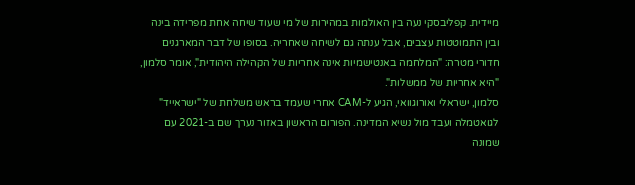מיידית. קפליבסקי נעה בין האולמות במהירות של מי שעוד שיחה אחת מפרידה בינה ובין התמוטטות עצבים, אבל ענתה גם לשיחה שאחריה. בסופו של דבר המארגנים חדורי מטרה: "המלחמה באנטישמיות אינה אחריות של הקהילה היהודית", אומר סלמון, "היא אחריות של ממשלות".
סלמון, ישראלי ואורוגוואי, הגיע ל-CAM אחרי שעמד בראש משלחת של "ישראייד" לגואטמלה ועבד מול נשיא המדינה. הפורום הראשון באזור נערך שם ב-2021 עם שמונה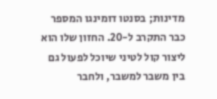מדינות; בסנטו דומינגו המספר כבר התקרב ל-20. החזון שלו הוא ליצור קול לטיני שיוכל לפעול גם בין משבר למשבר, ולחבר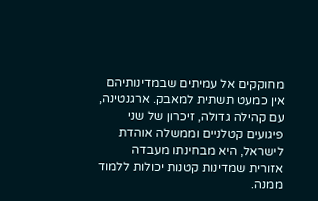מחוקקים אל עמיתים שבמדינותיהם אין כמעט תשתית למאבק. ארגנטינה, עם קהילה גדולה, זיכרון של שני פיגועים קטלניים וממשלה אוהדת לישראל, היא מבחינתו מעבדה אזורית שמדינות קטנות יכולות ללמוד ממנה.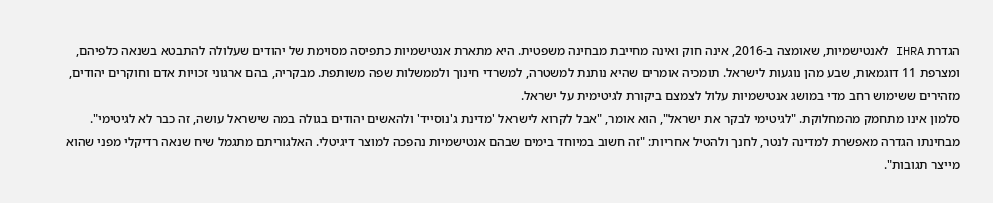הגדרת IHRA לאנטישמיות, שאומצה ב-2016, אינה חוק ואינה מחייבת מבחינה משפטית. היא מתארת אנטישמיות כתפיסה מסוימת של יהודים שעלולה להתבטא בשנאה כלפיהם, ומצרפת 11 דוגמאות, שבע מהן נוגעות לישראל. תומכיה אומרים שהיא נותנת למשטרה, למשרדי חינוך ולממשלות שפה משותפת. מבקריה, בהם ארגוני זכויות אדם וחוקרים יהודים, מזהירים ששימוש רחב מדי במושג אנטישמיות עלול לצמצם ביקורת לגיטימית על ישראל.
סלמון אינו מתחמק מהמחלוקת. "לגיטימי לבקר את ישראל", הוא אומר, "אבל לקרוא לישראל 'מדינת ג'נוסייד' ולהאשים יהודים בגולה במה שישראל עושה, זה כבר לא לגיטימי". מבחינתו הגדרה מאפשרת למדינה לנטר, לחנך ולהטיל אחריות: "זה חשוב במיוחד בימים שבהם אנטישמיות נהפכה למוצר דיגיטלי. האלגוריתם מתגמל שיח שנאה רדיקלי מפני שהוא מייצר תגובות".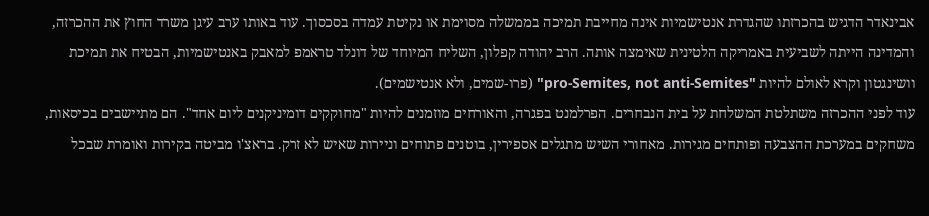אבינאדר הדגיש בהכרזתו שהגדרת אנטישמיות אינה מחייבת תמיכה בממשלה מסוימת או נקיטת עמדה בסכסוך. עוד באותו ערב עיגן משרד החוץ את ההכרזה, והמדינה הייתה לשביעית באמריקה הלטינית שאימצה אותה. הרב יהודה קפלון, השליח המיוחד של דונלד טראמפ למאבק באנטישמיות, הבטיח את תמיכת וושינגטון וקרא לאולם להיות "pro-Semites, not anti-Semites" (פרו-שמים, ולא אנטישמים).
עוד לפני ההכרזה משתלטת המשלחת על בית הנבחרים. הפרלמנט בפגרה, והאורחים מוזמנים להיות "מחוקקים דומיניקנים ליום אחד". הם מתיישבים בכיסאות, משחקים במערכת ההצבעה ופותחים מגירות. מאחורי השיש מתגלים אספירין, בוטנים פתוחים וניירות שאיש לא זרק. בראצ'ו מביטה בקירות ואומרת שבכל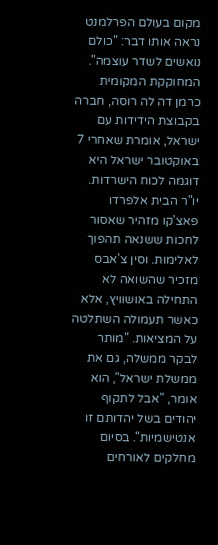מקום בעולם הפרלמנט נראה אותו דבר: "כולם נואשים לשדר עוצמה".
המחוקקת המקומית כרמן דה לה רוסה, חברה בקבוצת הידידות עם ישראל, אומרת שאחרי 7 באוקטובר ישראל היא דוגמה לכוח הישרדות. יו"ר הבית אלפרדו פאצ'קו מזהיר שאסור לחכות ששנאה תהפוך לאלימות. וסין צ'אבס מזכיר שהשואה לא התחילה באושוויץ, אלא כאשר תעמולה השתלטה על המציאות. "מותר לבקר ממשלה, גם את ממשלת ישראל", הוא אומר, "אבל לתקוף יהודים בשל יהדותם זו אנטישמיות". בסיום מחלקים לאורחים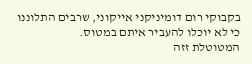בקבוקי רום דומיניקני אייקוני, שרבים התלוננו כי לא יוכלו להעביר איתם במטוס.
המטוטלת זזה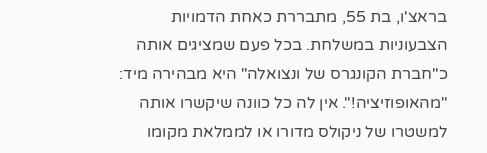בראצ'ו, בת 55, מתבררת כאחת הדמויות הצבעוניות במשלחת. בכל פעם שמציגים אותה כ"חברת הקונגרס של ונצואלה" היא מבהירה מיד: "מהאופוזיציה!". אין לה כל כוונה שיקשרו אותה למשטרו של ניקולס מדורו או לממלאת מקומו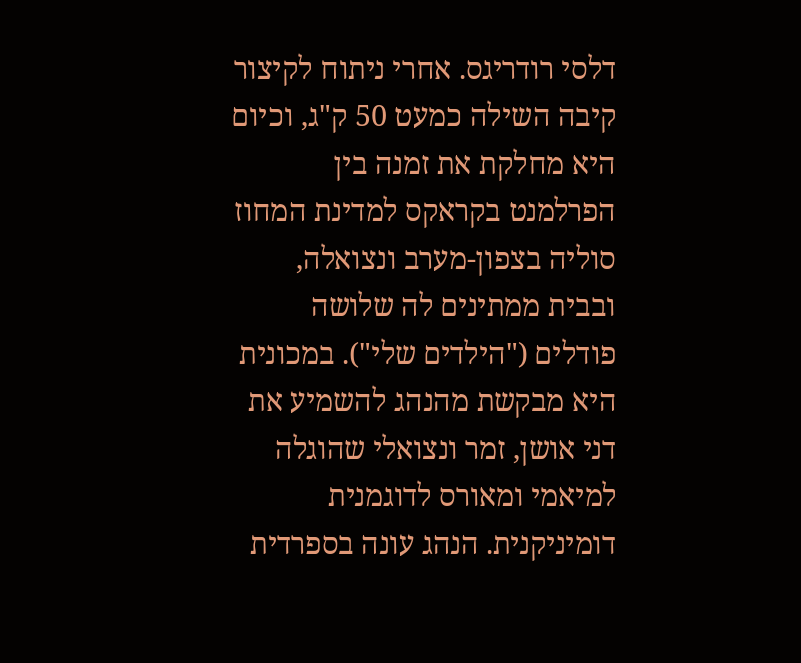דלסי רודריגס. אחרי ניתוח לקיצור קיבה השילה כמעט 50 ק"ג, וכיום היא מחלקת את זמנה בין הפרלמנט בקראקס למדינת המחוז סוליה בצפון-מערב ונצואלה, ובבית ממתינים לה שלושה פודלים ("הילדים שלי"). במכונית היא מבקשת מהנהג להשמיע את דני אושן, זמר ונצואלי שהוגלה למיאמי ומאורס לדוגמנית דומיניקנית. הנהג עונה בספרדית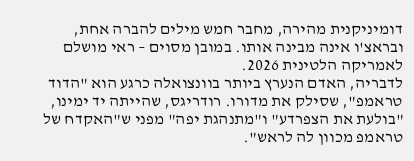דומיניקנית מהירה, מחבר חמש מילים להברה אחת, ובראצ'ו אינה מבינה אותו. במובן מסוים – ראי מושלם לאמריקה הלטינית 2026.
לדבריה, האדם הנערץ ביותר בוונצואלה כרגע הוא "הדוד טראמפ", שסילק את מדורו. רודריגס, שהייתה יד ימינו, "בולעת את הצפרדע" ו"מתנהגת יפה" מפני ש"האקדח של טראמפ מכוון לה לראש".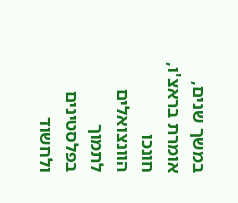במשך שנים, אומרת בראצ'ו, חונכו הוונצואלים לתמוך בפלסטינים ולחשוד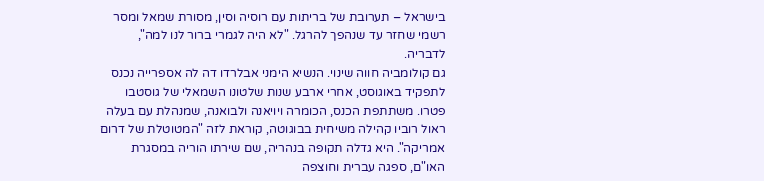בישראל – תערובת של בריתות עם רוסיה וסין, מסורת שמאל ומסר רשמי שחזר עד שנהפך להרגל. "לא היה לגמרי ברור לנו למה", לדבריה.
גם קולומביה חווה שינוי. הנשיא הימני אבלרדו דה לה אספרייה נכנס לתפקיד באוגוסט, אחרי ארבע שנות שלטונו השמאלי של גוסטבו פטרו. משתתפת הכנס, הכומרה ויויאנה ולבואנה, שמנהלת עם בעלה ראול רוביו קהילה משיחית בבוגוטה, קוראת לזה "המטוטלת של דרום אמריקה". היא גדלה תקופה בנהריה, שם שירתו הוריה במסגרת האו"ם, ספגה עברית וחוצפה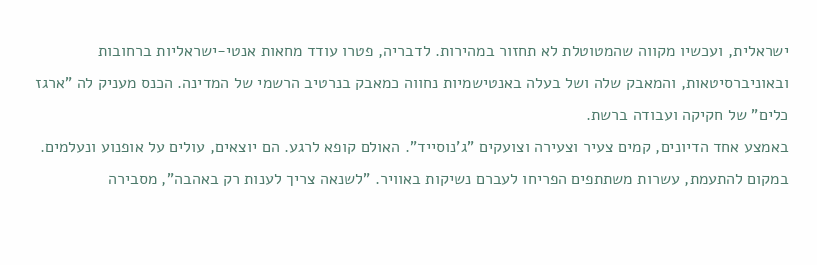ישראלית, ועכשיו מקווה שהמטוטלת לא תחזור במהירות. לדבריה, פטרו עודד מחאות אנטי-ישראליות ברחובות ובאוניברסיטאות, והמאבק שלה ושל בעלה באנטישמיות נחווה כמאבק בנרטיב הרשמי של המדינה. הכנס מעניק לה "ארגז כלים" של חקיקה ועבודה ברשת.
באמצע אחד הדיונים, קמים צעיר וצעירה וצועקים "ג'נוסייד". האולם קופא לרגע. הם יוצאים, עולים על אופנוע ונעלמים. במקום להתעמת, עשרות משתתפים הפריחו לעברם נשיקות באוויר. "לשנאה צריך לענות רק באהבה", מסבירה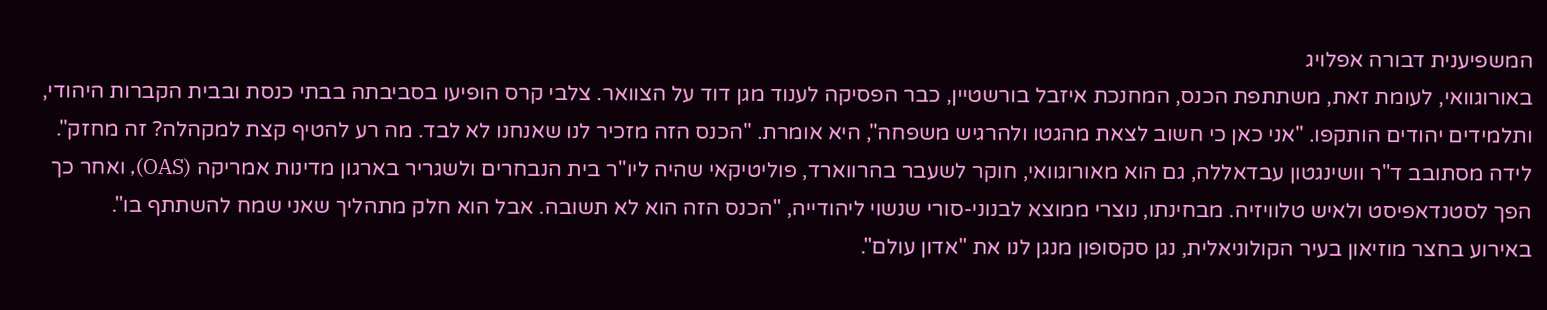המשפיענית דבורה אפלויג
באורוגוואי, לעומת זאת, משתתפת הכנס, המחנכת איזבל בורשטיין, כבר הפסיקה לענוד מגן דוד על הצוואר. צלבי קרס הופיעו בסביבתה בבתי כנסת ובבית הקברות היהודי, ותלמידים יהודים הותקפו. "אני כאן כי חשוב לצאת מהגטו ולהרגיש משפחה", היא אומרת. "הכנס הזה מזכיר לנו שאנחנו לא לבד. מה רע להטיף קצת למקהלה? זה מחזק".
לידה מסתובב ד"ר וושינגטון עבדאללה, גם הוא מאורוגוואי, חוקר לשעבר בהרווארד, פוליטיקאי שהיה ליו"ר בית הנבחרים ולשגריר בארגון מדינות אמריקה (OAS), ואחר כך הפך לסטנדאפיסט ולאיש טלוויזיה. מבחינתו, נוצרי ממוצא לבנוני-סורי שנשוי ליהודייה, "הכנס הזה הוא לא תשובה. אבל הוא חלק מתהליך שאני שמח להשתתף בו".
באירוע בחצר מוזיאון בעיר הקולוניאלית, נגן סקסופון מנגן לנו את "אדון עולם".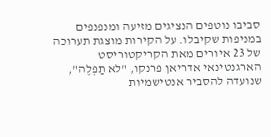סביבו נוטפים הנציגים מזיעה ומנפנפים במניפות שקיבלו. על הקירות מוצגת תערוכה של 23 איורים מאת הקריקטוריסט הארגנטינאי אדריאן פרנקו, "לא תַפְלֶה", שנועדה להסביר אנטישמיות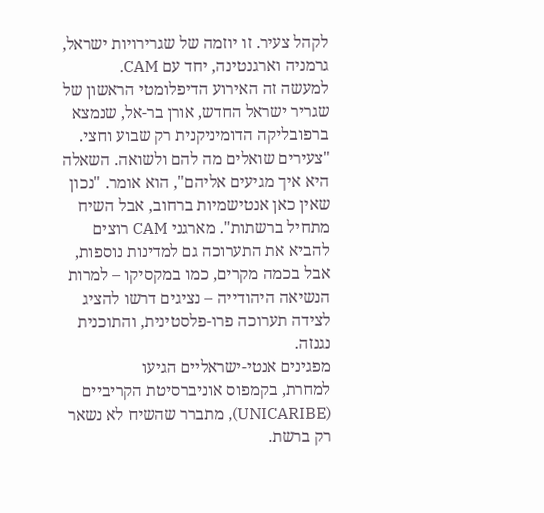לקהל צעיר. זו יוזמה של שגרירויות ישראל, גרמניה וארגנטינה, יחד עם CAM.
למעשה זה האירוע הדיפלומטי הראשון של שגריר ישראל החדש, אורן בר-אל, שנמצא ברפובליקה הדומיניקנית רק שבוע וחצי. "צעירים שואלים מה להם ולשואה. השאלה היא איך מגיעים אליהם", הוא אומר. "נכון שאין כאן אנטישמיות ברחוב, אבל השיח מתחיל ברשתות". מארגני CAM רוצים להביא את התערוכה גם למדינות נוספות, אבל בכמה מקרים, כמו במקסיקו – למרות הנשיאה היהודייה – נציגים דרשו להציג לצידה תערוכה פרו-פלסטינית, והתוכנית נגנזה.
מפגינים אנטי-ישראליים הגיעו
למחרת, בקמפוס אוניברסיטת הקריביים (UNICARIBE), מתברר שהשיח לא נשאר רק ברשת.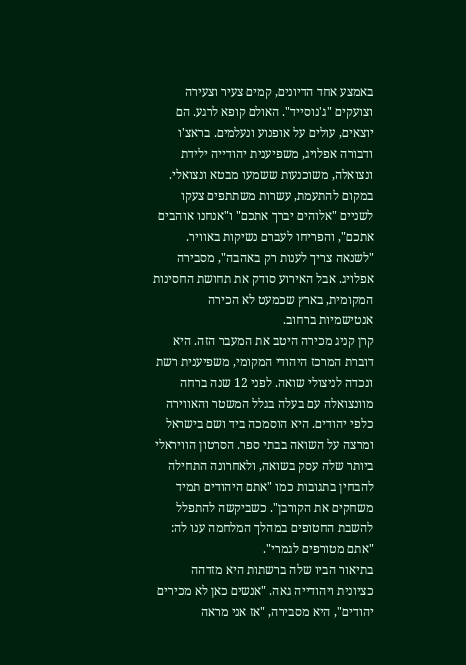באמצע אחד הדיונים, קמים צעיר וצעירה וצועקים "ג'נוסייד". האולם קופא לרגע. הם יוצאים, עולים על אופנוע ונעלמים. בראצ'ו ודבורה אפלויג, משפיענית יהודייה ילידת ונצואלה, משוכנעות ששמעו מבטא ונצואלי. במקום להתעמת, עשרות משתתפים צעקו לשניים "אלוהים יברך אתכם" ו"אנחנו אוהבים אתכם", והפריחו לעברם נשיקות באוויר. "לשנאה צריך לענות רק באהבה", מסבירה אפלויג. אבל האירוע סודק את תחושת החסינות המקומית, בארץ שכמעט לא הכירה אנטישמיות ברחוב.
קרן קניג מכירה היטב את המעבר הזה. היא דוברת המרכז היהודי המקומי, משפיענית רשת ונכדה לניצולי שואה. לפני 12 שנה ברחה מוונצואלה עם בעלה בגלל המשטר והאווירה כלפי יהודים. היא הוסמכה ביד ושם בישראל ומרצה על השואה בבתי ספר. הסרטון הוויראלי ביותר שלה עסק בשואה, ולאחרונה התחילה להבחין בתגובות כמו "אתם היהודים תמיד משחקים את הקורבן". כשביקשה להתפלל להשבת החטופים במהלך המלחמה ענו לה: "אתם מטורפים לגמרי".
בתיאור הביו שלה ברשתות היא מזדהה כציונית ויהודייה גאה. "אנשים כאן לא מכירים יהודים", היא מסבירה, "אז אני מראה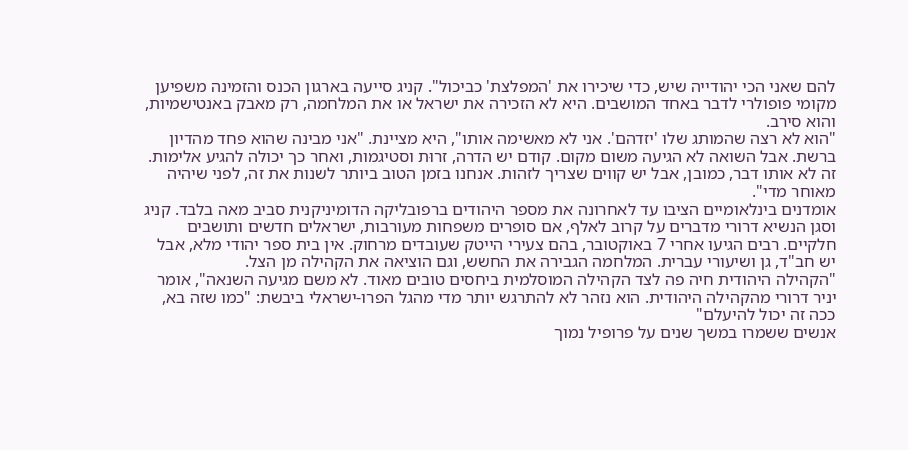להם שאני הכי יהודייה שיש, כדי שיכירו את 'המפלצת' כביכול". קניג סייעה בארגון הכנס והזמינה משפיען מקומי פופולרי לדבר באחד המושבים. היא לא הזכירה את ישראל או את המלחמה, רק מאבק באנטישמיות, והוא סירב.
"הוא לא רצה שהמותג שלו 'יזדהם'. אני לא מאשימה אותו", היא מציינת. "אני מבינה שהוא פחד מהדיון ברשת. אבל השואה לא הגיעה משום מקום. קודם יש הדרה, זרוּת וסטיגמות, ואחר כך יכולה להגיע אלימות. זה לא אותו דבר, כמובן, אבל יש קווים שצריך לזהות. אנחנו בזמן הטוב ביותר לשנות את זה, לפני שיהיה מאוחר מדי".
אומדנים בינלאומיים הציבו עד לאחרונה את מספר היהודים ברפובליקה הדומיניקנית סביב מאה בלבד. קניג וסגן הנשיא דרורי מדברים על קרוב לאלף, אם סופרים משפחות מעורבות, ישראלים חדשים ותושבים חלקיים. רבים הגיעו אחרי 7 באוקטובר, בהם צעירי הייטק שעובדים מרחוק. אין בית ספר יהודי מלא, אבל יש חב"ד, גן ושיעורי עברית. המלחמה הגבירה את החשש, וגם הוציאה את הקהילה מן הצל.
"הקהילה היהודית חיה פה לצד הקהילה המוסלמית ביחסים טובים מאוד. לא משם מגיעה השנאה", אומר יניר דרורי מהקהילה היהודית. הוא נזהר לא להתרגש יותר מדי מהגל הפרו-ישראלי ביבשת: "כמו שזה בא, ככה זה יכול להיעלם"
אנשים ששמרו במשך שנים על פרופיל נמוך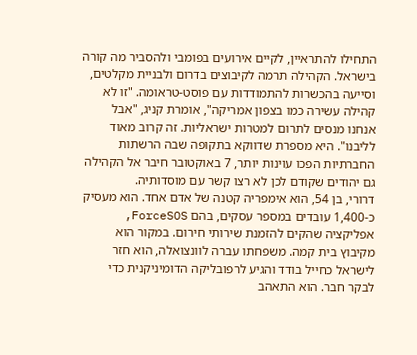התחילו להתראיין, לקיים אירועים בפומבי ולהסביר מה קורה בישראל. הקהילה תרמה לקיבוצים בדרום ולבניית מקלטים, וסייעה בהכשרות להתמודדות עם פוסט-טראומה. "זו לא קהילה עשירה כמו בצפון אמריקה", אומרת קניג, "אבל אנחנו מנסים לתרום למטרות ישראליות. זה קרוב מאוד לליבנו". היא מספרת שדווקא בתקופה שבה הרשתות החברתיות הפכו עוינות יותר, 7 באוקטובר חיבר אל הקהילה גם יהודים שקודם לכן לא רצו קשר עם מוסדותיה.
דרורי, בן 54, הוא אימפריה קטנה של אדם אחד. הוא מעסיק כ-1,400 עובדים במספר עסקים, בהם ForceSOS, אפליקציה שהקים להזמנת שירותי חירום. במקור הוא מקיבוץ בית קמה. משפחתו עברה לוונצואלה, הוא חזר לישראל כחייל בודד והגיע לרפובליקה הדומיניקנית כדי לבקר חבר. הוא התאהב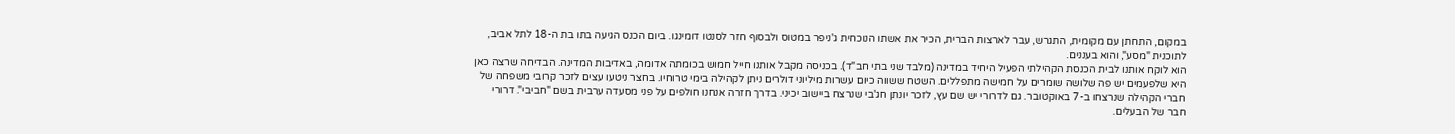במקום, התחתן עם מקומית, התגרש, עבר לארצות הברית, הכיר את אשתו הנוכחית ג'ניפר במטוס ולבסוף חזר לסנטו דומינגו. ביום הכנס הגיעה בתו בת ה-18 לתל אביב, לתוכנית "מסע", והוא בעננים.
הוא לוקח אותנו לבית הכנסת הקהילתי הפעיל היחיד במדינה (מלבד שני בתי חב"ד). בכניסה מקבל אותנו חייל חמוש בכומתה אדומה, באדיבות המדינה. הבדיחה שרצה כאן היא שלפעמים יש פה שלושה שומרים על חמישה מתפללים. השטח ששווה כיום עשרות מיליוני דולרים ניתן לקהילה בימי טרוחיו. בחצר ניטעו עצים לזכר קרובי משפחה של חברי הקהילה שנרצחו ב-7 באוקטובר. גם לדרורי יש שם עץ, לזכר יונתן חג'בי שנרצח ביישוב יכיני. בדרך חזרה אנחנו חולפים על פני מסעדה ערבית בשם "חביבי". דרורי חבר של הבעלים.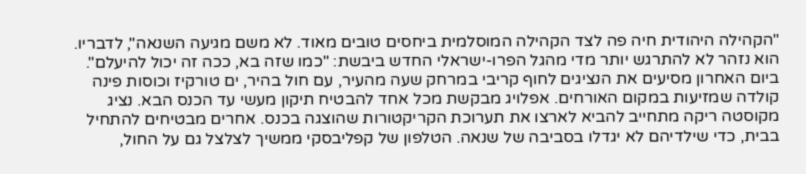"הקהילה היהודית חיה פה לצד הקהילה המוסלמית ביחסים טובים מאוד. לא משם מגיעה השנאה", לדבריו. הוא נזהר לא להתרגש יותר מדי מהגל הפרו-ישראלי החדש ביבשת: "כמו שזה בא, ככה זה יכול להיעלם".
ביום האחרון מסיעים את הנציגים לחוף קריבי במרחק שעה מהעיר, עם חול בהיר, ים טורקיז וכוסות פינה קולדה שמזיעות במקום האורחים. אפלויג מבקשת מכל אחד להבטיח תיקון מעשי עד הכנס הבא. נציג מקוסטה ריקה מתחייב להביא לארצו את תערוכת הקריקטורות שהוצגה בכנס. אחרים מבטיחים להתחיל בבית, כדי שילדיהם לא יגדלו בסביבה של שנאה. הטלפון של קפליבסקי ממשיך לצלצל גם על החול,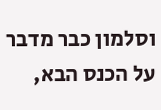וסלמון כבר מדבר על הכנס הבא,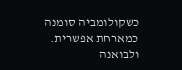כשקולומביה סומנה כמארחת אפשרית. ולבואנה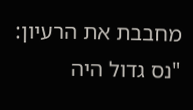מחבבת את הרעיון: "נס גדול היה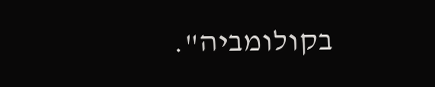בקולומביה".